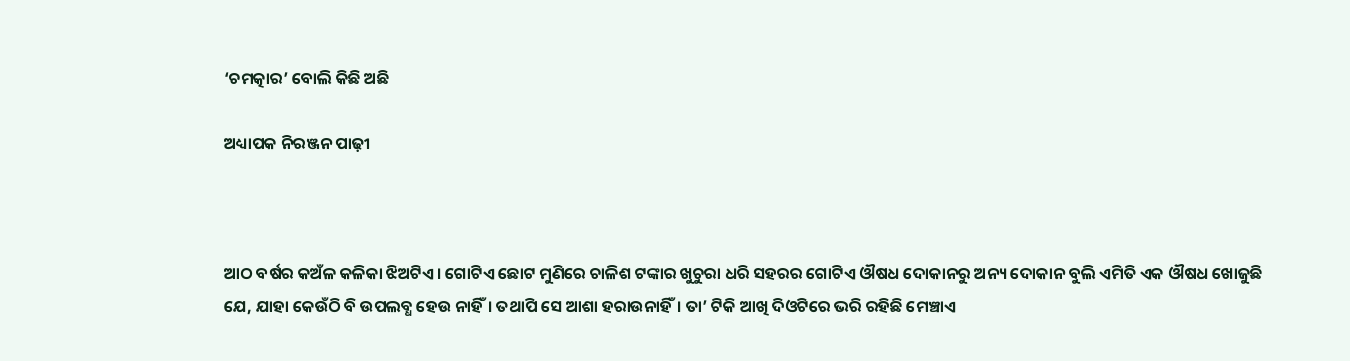‘ଚମତ୍କାର’ ବୋଲି କିଛି ଅଛି

ଅଧ୍ୟାପକ ନିରଞ୍ଜନ ପାଢ଼ୀ



ଆଠ ବର୍ଷର କଅଁଳ କଳିକା ଝିଅଟିଏ। ଗୋଟିଏ ଛୋଟ ମୁଣିରେ ଚାଳିଶ ଟଙ୍କାର ଖୁଚୁରା ଧରି ସହରର ଗୋଟିଏ ଔଷଧ ଦୋକାନରୁ ଅନ୍ୟ ଦୋକାନ ବୁଲି ଏମିତି ଏକ ଔଷଧ ଖୋଜୁଛି ଯେ, ଯାହା କେଉଁଠି ବି ଉପଲବ୍ଧ ହେଉ ନାହିଁ। ତଥାପି ସେ ଆଶା ହରାଉନାହିଁ। ତା’ ଟିକି ଆଖି ଦିଓଟିରେ ଭରି ରହିଛି ମେଞ୍ଚାଏ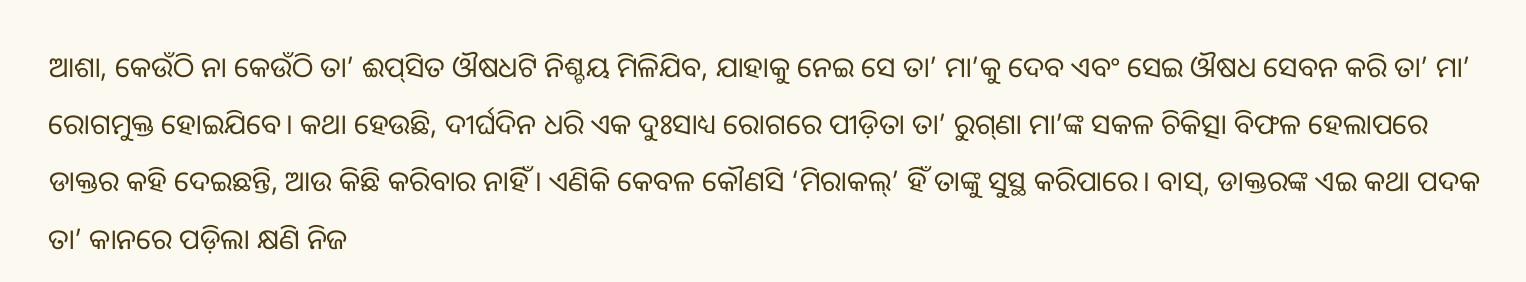ଆଶା, କେଉଁଠି ନା କେଉଁଠି ତା’ ଈପ୍‌ସିତ ଔଷଧଟି ନିଶ୍ଚୟ ମିଳିଯିବ, ଯାହାକୁ ନେଇ ସେ ତା’ ମା’କୁ ଦେବ ଏବଂ ସେଇ ଔଷଧ ସେବନ କରି ତା’ ମା’ ରୋଗମୁକ୍ତ ହୋଇଯିବେ। କଥା ହେଉଛି, ଦୀର୍ଘଦିନ ଧରି ଏକ ଦୁଃସାଧ୍ୟ ରୋଗରେ ପୀଡ଼ିତା ତା’ ରୁଗ୍‌ଣା ମା’ଙ୍କ ସକଳ ଚିକିତ୍ସା ବିଫଳ ହେଲାପରେ ଡାକ୍ତର କହି ଦେଇଛନ୍ତି, ଆଉ କିଛି କରିବାର ନାହିଁ। ଏଣିକି କେବଳ କୌଣସି ‘ମିରାକଲ୍‌’ ହିଁ ତାଙ୍କୁ ସୁସ୍ଥ କରିପାରେ। ବାସ୍‌, ଡାକ୍ତରଙ୍କ ଏଇ କଥା ପଦକ ତା’ କାନରେ ପଡ଼ିଲା କ୍ଷଣି ନିଜ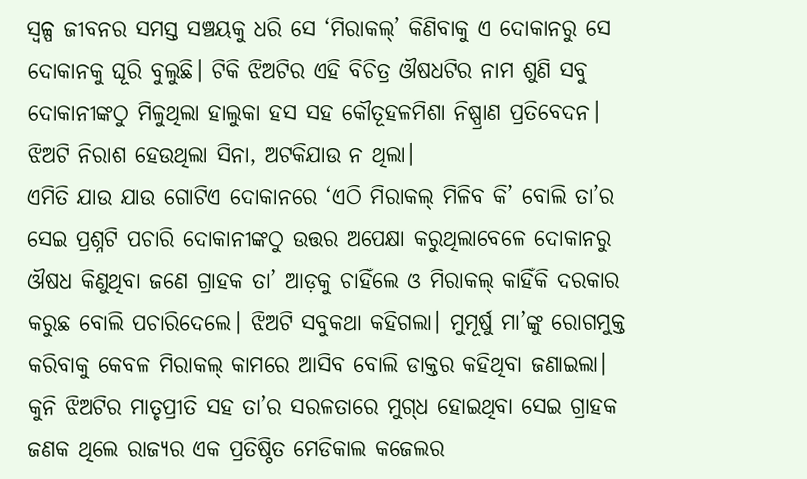ସ୍ବଳ୍ପ ଜୀବନର ସମସ୍ତ ସଞ୍ଚୟକୁ ଧରି ସେ ‘ମିରାକଲ୍‌’ କିଣିବାକୁ ଏ ଦୋକାନରୁ ସେ ଦୋକାନକୁ ଘୂରି ବୁଲୁଛି। ଟିକି ଝିଅଟିର ଏହି ବିଚିତ୍ର ଔଷଧଟିର ନାମ ଶୁଣି ସବୁ ଦୋକାନୀଙ୍କଠୁ ମିଳୁଥିଲା ହାଲୁକା ହସ ସହ କୌତୂହଳମିଶା ନିଷ୍ପ୍ରାଣ ପ୍ରତିବେଦନ। ଝିଅଟି ନିରାଶ ହେଉଥିଲା ସିନା, ଅଟକିଯାଉ ନ ଥିଲା।
ଏମିତି ଯାଉ ଯାଉ ଗୋଟିଏ ଦୋକାନରେ ‘ଏଠି ମିରାକଲ୍‌ ମିଳିବ କି’ ବୋଲି ତା’ର ସେଇ ପ୍ରଶ୍ନଟି ପଚାରି ଦୋକାନୀଙ୍କଠୁ ଉତ୍ତର ଅପେକ୍ଷା କରୁଥିଲାବେଳେ ଦୋକାନରୁ ଔଷଧ କିଣୁଥିବା ଜଣେ ଗ୍ରାହକ ତା’ ଆଡ଼କୁ ଚାହିଁଲେ ଓ ମିରାକଲ୍‌ କାହିଁକି ଦରକାର କରୁଛ ବୋଲି ପଚାରିଦେଲେ। ଝିଅଟି ସବୁକଥା କହିଗଲା। ମୁମୂର୍ଷୁ ମା’ଙ୍କୁ ରୋଗମୁକ୍ତ କରିବାକୁ କେବଳ ମିରାକଲ୍‌ କାମରେ ଆସିବ ବୋଲି ଡାକ୍ତର କହିଥିବା ଜଣାଇଲା। କୁନି ଝିଅଟିର ମାତୃପ୍ରୀତି ସହ ତା’ର ସରଳତାରେ ମୁଗ୍‌ଧ ହୋଇଥିବା ସେଇ ଗ୍ରାହକ ଜଣକ ଥିଲେ ରାଜ୍ୟର ଏକ ପ୍ରତିଷ୍ଠିତ ମେଡିକାଲ କଜେଲର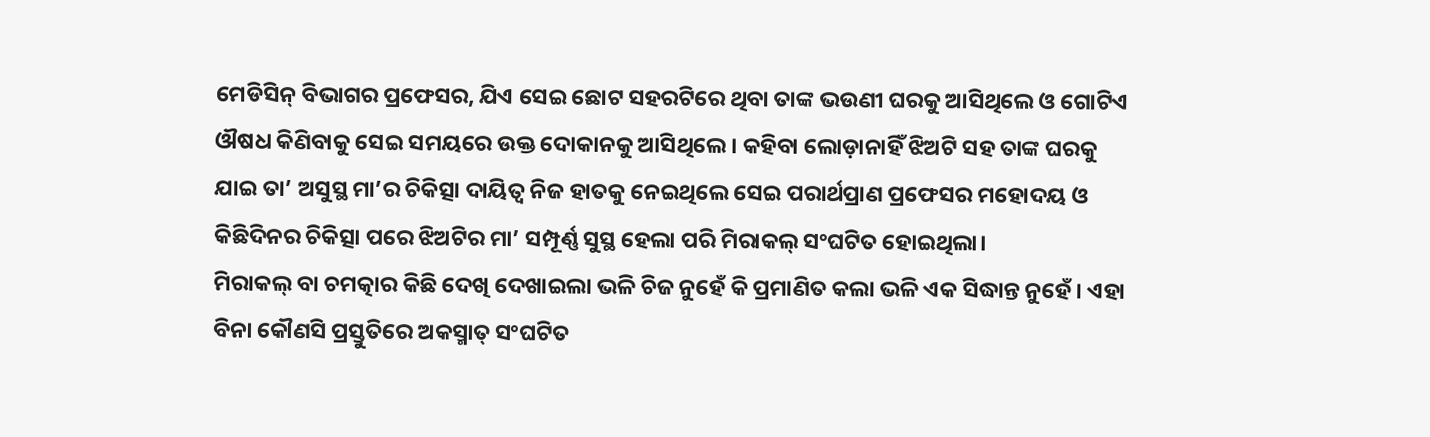ମେଡିସିନ୍‌ ବିଭାଗର ପ୍ରଫେସର, ଯିଏ ସେଇ ଛୋଟ ସହରଟିରେ ଥିବା ତାଙ୍କ ଭଉଣୀ ଘରକୁ ଆସିଥିଲେ ଓ ଗୋଟିଏ ଔଷଧ କିଣିବାକୁ ସେଇ ସମୟରେ ଉକ୍ତ ଦୋକାନକୁ ଆସିଥିଲେ। କହିବା ଲୋଡ଼ାନାହିଁ ଝିଅଟି ସହ ତାଙ୍କ ଘରକୁ ଯାଇ ତା’ ଅସୁସ୍ଥ ମା’ର ଚିକିତ୍ସା ଦାୟିତ୍ୱ ନିଜ ହାତକୁ ନେଇଥିଲେ ସେଇ ପରାର୍ଥପ୍ରାଣ ପ୍ରଫେସର ମହୋଦୟ ଓ କିଛିଦିନର ଚିକିତ୍ସା ପରେ ଝିଅଟିର ମା’ ସମ୍ପୂର୍ଣ୍ଣ ସୁସ୍ଥ ହେଲା ପରି ମିରାକଲ୍‌ ସଂଘଟିତ ହୋଇଥିଲା।
ମିରାକଲ୍‌ ବା ଚମତ୍କାର କିଛି ଦେଖି ଦେଖାଇଲା ଭଳି ଚିଜ ନୁହେଁ କି ପ୍ରମାଣିତ କଲା ଭଳି ଏକ ସିଦ୍ଧାନ୍ତ ନୁହେଁ। ଏହା ବିନା କୌଣସି ପ୍ରସ୍ତୁତିରେ ଅକସ୍ମାତ୍‌ ସଂଘଟିତ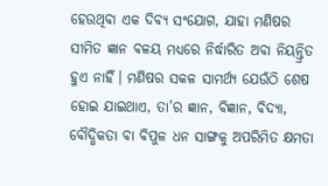ହେଉଥିବା ଏକ ଦିବ୍ୟ ସଂଯୋଗ, ଯାହା ମଣିଷର ସୀମିତ ଜ୍ଞାନ ବଳୟ ମଧ୍ୟରେ ନିର୍ଦ୍ଧାରିତ ଅବା ନିୟନ୍ତ୍ରିତ ହୁଏ ନାହିଁ। ମଣିଷର ସକଳ ସାମର୍ଥ୍ୟ ଯେଉଁଠି ଶେଷ ହୋଇ ଯାଇଥାଏ, ତା’ର ଜ୍ଞାନ, ବିଜ୍ଞାନ, ବିଦ୍ୟା, ବୌଦ୍ଧିକତା ବା ବିପୁଳ ଧନ ସାଙ୍ଗକୁ ଅପରିମିତ କ୍ଷମତା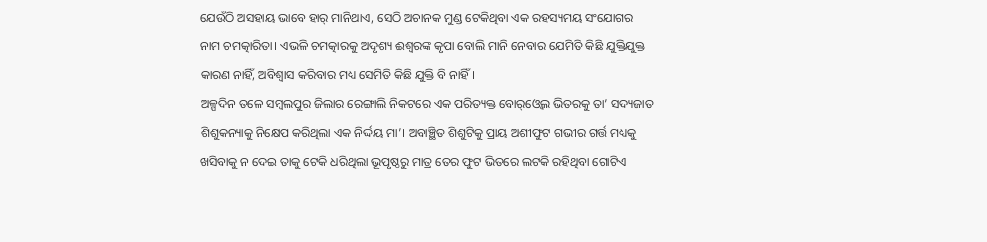ଯେଉଁଠି ଅସହାୟ ଭାବେ ହାର୍‌ ମାନିଥାଏ, ସେଠି ଅଚାନକ ମୁଣ୍ଡ ଟେକିଥିବା ଏକ ରହସ୍ୟମୟ ସଂଯୋଗର ନାମ ଚମତ୍କାରିତା। ଏଭଳି ଚମତ୍କାରକୁ ଅଦୃଶ୍ୟ ଈଶ୍ୱରଙ୍କ କୃପା ବୋଲି ମାନି ନେବାର ଯେମିତି କିଛି ଯୁକ୍ତିଯୁକ୍ତ କାରଣ ନାହିଁ, ଅବିଶ୍ୱାସ କରିବାର ମଧ୍ୟ ସେମିତି କିଛି ଯୁକ୍ତି ବି ନାହିଁ।
ଅଳ୍ପଦିନ ତଳେ ସମ୍ବଲପୁର ଜିଲାର ରେଙ୍ଗାଲି ନିକଟରେ ଏକ ପରିତ୍ୟକ୍ତ ବୋର୍‌ଓ୍ବେଲ ଭିତରକୁ ତା’ ସଦ୍ୟଜାତ ଶିଶୁକନ୍ୟାକୁ ନିକ୍ଷେପ କରିଥିଲା ଏକ ନିର୍ଦ୍ଦୟ ମା’। ଅବାଞ୍ଛିତ ଶିଶୁଟିକୁ ପ୍ରାୟ ଅଶୀଫୁଟ ଗଭୀର ଗର୍ତ୍ତ ମଧ୍ୟକୁ ଖସିବାକୁ ନ ଦେଇ ତାକୁ ଟେକି ଧରିଥିଲା ଭୂପୃଷ୍ଠରୁ ମାତ୍ର ତେର ଫୁଟ ଭିତରେ ଲଟକି ରହିଥିବା ଗୋଟିଏ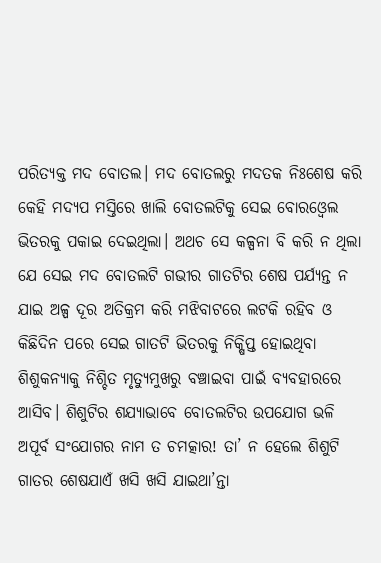ପରିତ୍ୟକ୍ତ ମଦ ବୋତଲ। ମଦ ବୋତଲରୁ ମଦତକ ନିଃଶେଷ କରି କେହି ମଦ୍ୟପ ମସ୍ତିରେ ଖାଲି ବୋତଲଟିକୁ ସେଇ ବୋରଓ୍ବେଲ ଭିତରକୁ ପକାଇ ଦେଇଥିଲା। ଅଥଚ ସେ କଳ୍ପନା ବି କରି ନ ଥିଲା ଯେ ସେଇ ମଦ ବୋତଲଟି ଗଭୀର ଗାତଟିର ଶେଷ ପର୍ଯ୍ୟନ୍ତ ନ ଯାଇ ଅଳ୍ପ ଦୂର ଅତିକ୍ରମ କରି ମଝିବାଟରେ ଲଟକି ରହିବ ଓ କିଛିଦିନ ପରେ ସେଇ ଗାତଟି ଭିତରକୁ ନିକ୍ଷିପ୍ତ ହୋଇଥିବା ଶିଶୁକନ୍ୟାକୁ ନିଶ୍ଚିତ ମୃତ୍ୟୁମୁଖରୁ ବଞ୍ଚାଇବା ପାଇଁ ବ୍ୟବହାରରେ ଆସିବ। ଶିଶୁଟିର ଶଯ୍ୟାଭାବେ ବୋତଲଟିର ଉପଯୋଗ ଭଳି ଅପୂର୍ବ ସଂଯୋଗର ନାମ ତ ଚମତ୍କାର! ତା’ ନ ହେଲେ ଶିଶୁଟି ଗାତର ଶେଷଯାଏଁ ଖସି ଖସି ଯାଇଥା’ନ୍ତା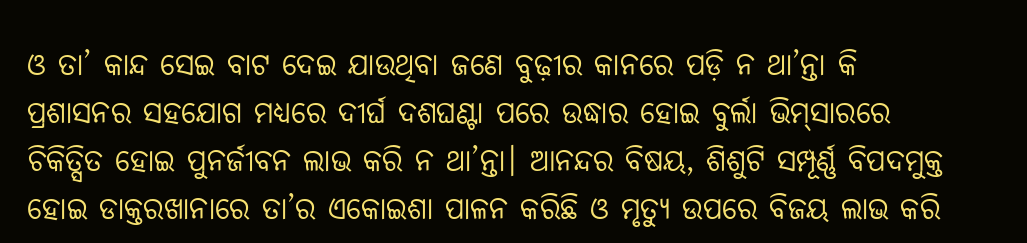ଓ ତା’ କାନ୍ଦ ସେଇ ବାଟ ଦେଇ ଯାଉଥିବା ଜଣେ ବୁଢ଼ୀର କାନରେ ପଡ଼ି ନ ଥା’ନ୍ତା କି ପ୍ରଶାସନର ସହଯୋଗ ମଧ୍ୟରେ ଦୀର୍ଘ ଦଶଘଣ୍ଟା ପରେ ଉଦ୍ଧାର ହୋଇ ବୁର୍ଲା ଭିମ୍‌ସାରରେ ଚିକିତ୍ସିତ ହୋଇ ପୁନର୍ଜୀବନ ଲାଭ କରି ନ ଥା’ନ୍ତା। ଆନନ୍ଦର ବିଷୟ, ଶିଶୁଟି ସମ୍ପୂର୍ଣ୍ଣ ବିପଦମୁକ୍ତ ହୋଇ ଡାକ୍ତରଖାନାରେ ତା’ର ଏକୋଇଶା ପାଳନ କରିଛି ଓ ମୃତ୍ୟୁ ଉପରେ ବିଜୟ ଲାଭ କରି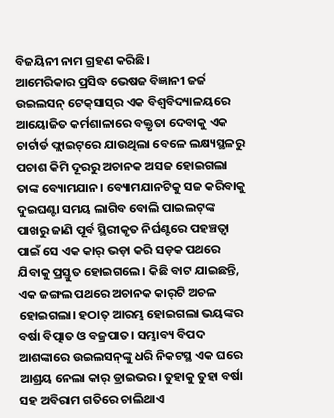ବିଜୟିନୀ ନାମ ଗ୍ରହଣ କରିଛି।
ଆମେରିକାର ପ୍ରସିଦ୍ଧ ଭେଷଜ ବିଜ୍ଞାନୀ ଜର୍ଜ ଉଇଲସନ୍‌ ଟେକ୍‌ସାସ୍‌ର ଏକ ବିଶ୍ୱବିଦ୍ୟାଳୟରେ ଆୟୋଜିତ କର୍ମଶାଳାରେ ବକ୍ତୃତା ଦେବାକୁ ଏକ ଚାର୍ଟାର୍ଡ ଫ୍ଲାଇଟ୍‌ରେ ଯାଉଥିଲା ବେଳେ ଲକ୍ଷ୍ୟସ୍ଥଳରୁ ପଚାଶ କିମି ଦୂରରୁ ଅଚାନକ ଅସଜ ହୋଇଗଲା ତାଙ୍କ ବ୍ୟୋମଯାନ। ବ୍ୟୋମଯାନଟିକୁ ସଜ କରିବାକୁ ଦୁଇଘଣ୍ଟା ସମୟ ଲାଗିବ ବୋଲି ପାଇଲଟ୍‌ଙ୍କ ପାଖରୁ ଜାଣି ପୂର୍ବ ସ୍ଥିରୀକୃତ ନିର୍ଘଣ୍ଟରେ ପହଞ୍ଚତ୍ବା ପାଇଁ ସେ ଏକ କାର୍‌ ଭଡ଼ା କରି ସଡ଼କ ପଥରେ ଯିବାକୁ ପ୍ରସ୍ତୁତ ହୋଇଗଲେ। କିଛି ବାଟ ଯାଇଛନ୍ତି, ଏକ ଜଙ୍ଗଲ ପଥରେ ଅଚାନକ କାର୍‌ଟି ଅଚଳ ହୋଇଗଲା। ହଠାତ୍‌ ଆରମ୍ଭ ହୋଇଗଲା ଭୟଙ୍କର ବର୍ଷା ବିତ୍ପାତ ଓ ବଜ୍ରପାତ। ସମ୍ଭାବ୍ୟ ବିପଦ ଆଶଙ୍କାରେ ଉଇଲସନ୍‌ଙ୍କୁ ଧରି ନିକଟସ୍ଥ ଏକ ଘରେ ଆଶ୍ରୟ ନେଲା କାର୍‌ ଡ୍ରାଇଭର। ତୁହାକୁ ତୁହା ବର୍ଷା ସହ ଅବିରାମ ଗତିରେ ଚାଲିଥାଏ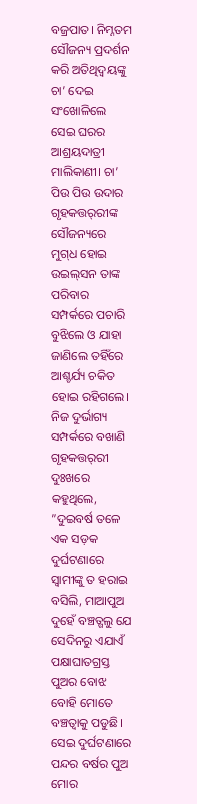ବଜ୍ରପାତ। ନିମ୍ନତମ ସୌଜନ୍ୟ ପ୍ରଦର୍ଶନ କରି ଅତିଥିଦ୍ୱୟଙ୍କୁ ଚା’ ଦେଇ ସଂଖୋଳିଲେ ସେଇ ଘରର ଆଶ୍ରୟଦାତ୍ରୀ ମାଲିକାଣୀ। ଚା’ ପିଉ ପିଉ ଉଦାର ଗୃହକତ୍ତର୍‌ରୀଙ୍କ ସୌଜନ୍ୟରେ ମୁଗ୍‌ଧ ହୋଇ ଉଇଲ୍‌ସନ ତାଙ୍କ ପରିବାର ସମ୍ପର୍କରେ ପଚାରି ବୁଝିଲେ ଓ ଯାହା ଜାଣିଲେ ତହିଁରେ ଆଶ୍ଚର୍ଯ୍ୟ ଚକିତ ହୋଇ ରହିଗଲେ।
ନିଜ ଦୁର୍ଭାଗ୍ୟ ସମ୍ପର୍କରେ ବଖାଣି ଗୃହକତ୍ତର୍‌ରୀ ଦୁଃଖରେ କହୁଥିଲେ, ”ଦୁଇବର୍ଷ ତଳେ ଏକ ସଡ଼କ ଦୁର୍ଘଟଣାରେ ସ୍ବାମୀଙ୍କୁ ତ ହରାଇ ବସିଲି, ମାଆପୁଅ ଦୁହେଁ ବଞ୍ଚତ୍ଗଲୁ ଯେ ସେଦିନରୁ ଏଯାଏଁ ପକ୍ଷାଘାତଗ୍ରସ୍ତ ପୁଅର ବୋଝ ବୋହି ମୋତେ ବଞ୍ଚତ୍ବାକୁ ପଡୁଛି। ସେଇ ଦୁର୍ଘଟଣାରେ ପନ୍ଦର ବର୍ଷର ପୁଅ ମୋର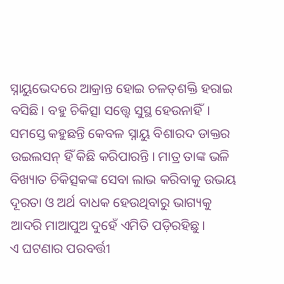ସ୍ନାୟୁଭେଦରେ ଆକ୍ରାନ୍ତ ହୋଇ ଚଳତ୍‌ଶକ୍ତି ହରାଇ ବସିଛି। ବହୁ ଚିକିତ୍ସା ସତ୍ତ୍ୱେ ସୁସ୍ଥ ହେଉନାହିଁ। ସମସ୍ତେ କହୁଛନ୍ତି କେବଳ ସ୍ନାୟୁ ବିଶାରଦ ଡାକ୍ତର ଉଇଲସନ୍‌ ହିଁ କିଛି କରିପାରନ୍ତି। ମାତ୍ର ତାଙ୍କ ଭଳି ବିଖ୍ୟାତ ଚିକିତ୍ସକଙ୍କ ସେବା ଲାଭ କରିବାକୁ ଉଭୟ ଦୂରତା ଓ ଅର୍ଥ ବାଧକ ହେଉଥିବାରୁ ଭାଗ୍ୟକୁ ଆଦରି ମାଆପୁଅ ଦୁହେଁ ଏମିତି ପଡ଼ିରହିଛୁ।
ଏ ଘଟଣାର ପରବର୍ତ୍ତୀ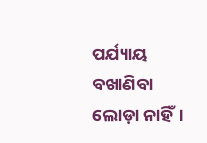ପର୍ଯ୍ୟାୟ ବଖାଣିବା ଲୋଡ଼ା ନାହିଁ।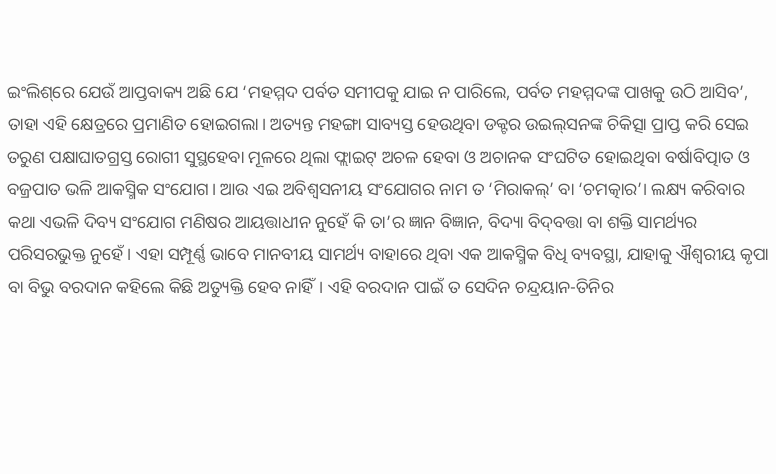ଇଂଲିଶ୍‌ରେ ଯେଉଁ ଆପ୍ତବାକ୍ୟ ଅଛି ଯେ ‘ମହମ୍ମଦ ପର୍ବତ ସମୀପକୁ ଯାଇ ନ ପାରିଲେ, ପର୍ବତ ମହମ୍ମଦଙ୍କ ପାଖକୁ ଉଠି ଆସିବ’, ତାହା ଏହି କ୍ଷେତ୍ରରେ ପ୍ରମାଣିତ ହୋଇଗଲା। ଅତ୍ୟନ୍ତ ମହଙ୍ଗା ସାବ୍ୟସ୍ତ ହେଉଥିବା ଡକ୍ଟର ଉଇଲ୍‌ସନଙ୍କ ଚିକିତ୍ସା ପ୍ରାପ୍ତ କରି ସେଇ ତରୁଣ ପକ୍ଷାଘାତଗ୍ରସ୍ତ ରୋଗୀ ସୁସ୍ଥହେବା ମୂଳରେ ଥିଲା ଫ୍ଲାଇଟ୍‌ ଅଚଳ ହେବା ଓ ଅଚାନକ ସଂଘଟିତ ହୋଇଥିବା ବର୍ଷାବିତ୍ପାତ ଓ ବଜ୍ରପାତ ଭଳି ଆକସ୍ମିକ ସଂଯୋଗ। ଆଉ ଏଇ ଅବିଶ୍ୱସନୀୟ ସଂଯୋଗର ନାମ ତ ‘ମିରାକଲ୍‌’ ବା ‘ଚମତ୍କାର’। ଲକ୍ଷ୍ୟ କରିବାର କଥା ଏଭଳି ଦିବ୍ୟ ସଂଯୋଗ ମଣିଷର ଆୟତ୍ତାଧୀନ ନୁହେଁ କି ତା’ର ଜ୍ଞାନ ବିଜ୍ଞାନ, ବିଦ୍ୟା ବିଦ୍‌ବତ୍ତା ବା ଶକ୍ତି ସାମର୍ଥ୍ୟର ପରିସରଭୁକ୍ତ ନୁହେଁ। ଏହା ସମ୍ପୂର୍ଣ୍ଣ ଭାବେ ମାନବୀୟ ସାମର୍ଥ୍ୟ ବାହାରେ ଥିବା ଏକ ଆକସ୍ମିକ ବିଧି ବ୍ୟବସ୍ଥା, ଯାହାକୁ ଐଶ୍ୱରୀୟ କୃପା ବା ବିଭୁ ବରଦାନ କହିଲେ କିଛି ଅତ୍ୟୁକ୍ତି ହେବ ନାହିଁ। ଏହି ବରଦାନ ପାଇଁ ତ ସେଦିନ ଚନ୍ଦ୍ରୟାନ-ତିନିର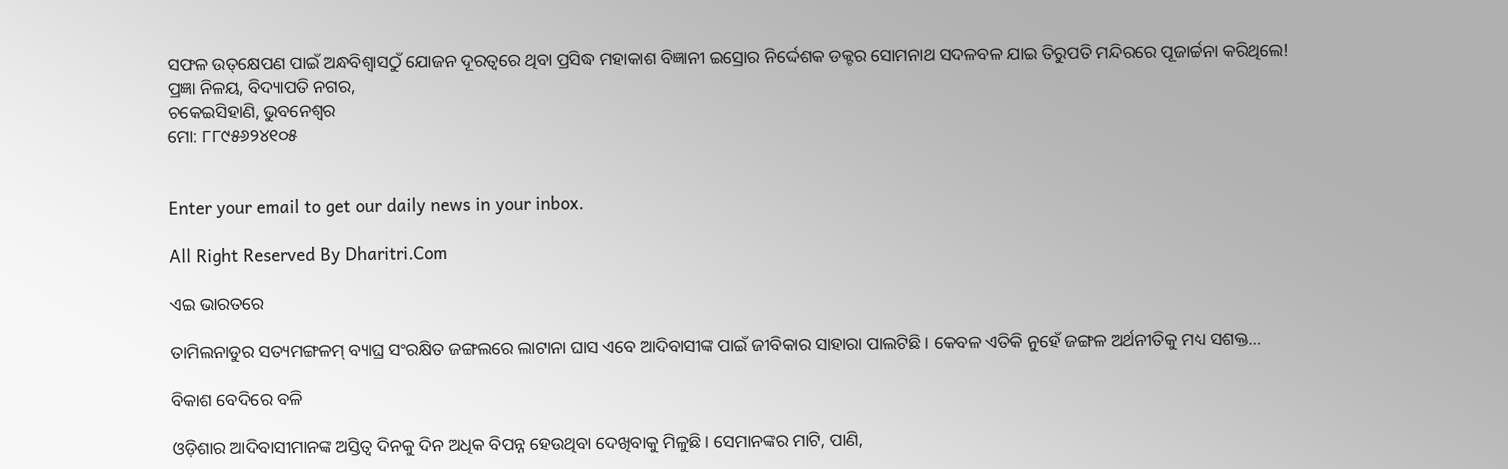ସଫଳ ଉତ୍‌କ୍ଷେପଣ ପାଇଁ ଅନ୍ଧବିଶ୍ୱାସଠୁଁ ଯୋଜନ ଦୂରତ୍ୱରେ ଥିବା ପ୍ରସିଦ୍ଧ ମହାକାଶ ବିଜ୍ଞାନୀ ଇସ୍ରୋର ନିର୍ଦ୍ଦେଶକ ଡକ୍ଟର ସୋମନାଥ ସଦଳବଳ ଯାଇ ତିରୁପତି ମନ୍ଦିରରେ ପୂଜାର୍ଚ୍ଚନା କରିଥିଲେ!
ପ୍ରଜ୍ଞା ନିଳୟ, ବିଦ୍ୟାପତି ନଗର,
ଚକେଇସିହାଣି, ଭୁବନେଶ୍ୱର
ମୋ: ୮୮୯୫୬୨୪୧୦୫


Enter your email to get our daily news in your inbox.

All Right Reserved By Dharitri.Com

ଏଇ ଭାରତରେ

ତାମିଲନାଡୁର ସତ୍ୟମଙ୍ଗଳମ୍‌ ବ୍ୟାଘ୍ର ସଂରକ୍ଷିତ ଜଙ୍ଗଲରେ ଲାଟାନା ଘାସ ଏବେ ଆଦିବାସୀଙ୍କ ପାଇଁ ଜୀବିକାର ସାହାରା ପାଲଟିଛି। କେବଳ ଏତିକି ନୁହେଁ ଜଙ୍ଗଳ ଅର୍ଥନୀତିକୁ ମଧ୍ୟ ସଶକ୍ତ…

ବିକାଶ ବେଦିରେ ବଳି

ଓଡ଼ିଶାର ଆଦିବାସୀମାନଙ୍କ ଅସ୍ତିତ୍ୱ ଦିନକୁ ଦିନ ଅଧିକ ବିପନ୍ନ ହେଉଥିବା ଦେଖିବାକୁ ମିଳୁଛି। ସେମାନଙ୍କର ମାଟି, ପାଣି,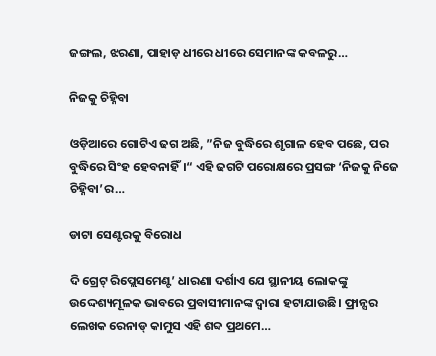ଜଙ୍ଗଲ, ଝରଣା, ପାହାଡ଼ ଧୀରେ ଧୀରେ ସେମାନଙ୍କ କବଳରୁ…

ନିଜକୁ ଚିହ୍ନିବା

ଓଡ଼ିଆରେ ଗୋଟିଏ ଢଗ ଅଛି, ”ନିଜ ବୁଦ୍ଧିରେ ଶୃଗାଳ ହେବ ପଛେ, ପର ବୁଦ୍ଧିରେ ସିଂହ ହେବନାହିଁ।“ ଏହି ଢଗଟି ପରୋକ୍ଷରେ ପ୍ରସଙ୍ଗ ‘ନିଜକୁ ନିଜେ ଚିହ୍ନିବା’ର…

ଡାଟା ସେଣ୍ଟରକୁ ବିରୋଧ

ଦି ଗ୍ରେଟ୍‌ ରିପ୍ଲେସମେଣ୍ଟ’ ଧାରଣା ଦର୍ଶାଏ ଯେ ସ୍ଥାନୀୟ ଲୋକଙ୍କୁ ଉଦ୍ଦେଶ୍ୟମୂଳକ ଭାବରେ ପ୍ରବାସୀମାନଙ୍କ ଦ୍ୱାରା ହଟାଯାଉଛି। ଫ୍ରାନ୍ସର ଲେଖକ ରେନାଡ୍‌ କାମୁସ ଏହି ଶବ୍ଦ ପ୍ରଥମେ…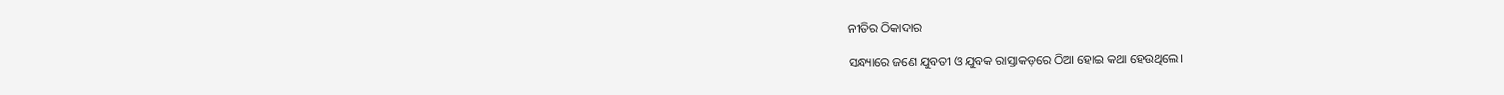ନୀତିର ଠିକାଦାର

ସନ୍ଧ୍ୟାରେ ଜଣେ ଯୁବତୀ ଓ ଯୁବକ ରାସ୍ତାକଡ଼ରେ ଠିଆ ହୋଇ କଥା ହେଉଥିଲେ।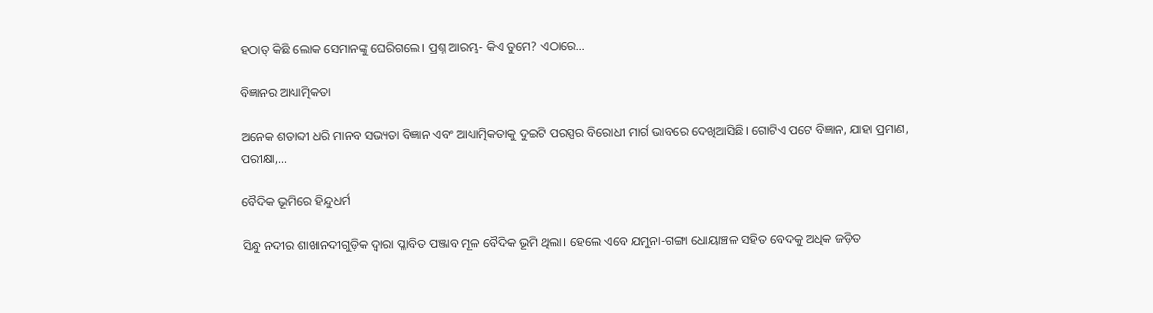ହଠାତ୍‌ କିଛି ଲୋକ ସେମାନଙ୍କୁ ଘେରିଗଲେ। ପ୍ରଶ୍ନ ଆରମ୍ଭ- କିଏ ତୁମେ? ଏଠାରେ…

ବିଜ୍ଞାନର ଆଧ୍ୟାତ୍ମିକତା

ଅନେକ ଶତାବ୍ଦୀ ଧରି ମାନବ ସଭ୍ୟତା ବିଜ୍ଞାନ ଏବଂ ଆଧ୍ୟାତ୍ମିକତାକୁ ଦୁଇଟି ପରସ୍ପର ବିରୋଧୀ ମାର୍ଗ ଭାବରେ ଦେଖିଆସିଛି। ଗୋଟିଏ ପଟେ ବିଜ୍ଞାନ, ଯାହା ପ୍ରମାଣ, ପରୀକ୍ଷା,…

ବୈଦିକ ଭୂମିରେ ହିନ୍ଦୁଧର୍ମ

ସିନ୍ଧୁ ନଦୀର ଶାଖାନଦୀଗୁଡ଼ିକ ଦ୍ୱାରା ପ୍ଳାବିତ ପଞ୍ଜାବ ମୂଳ ବୈଦିକ ଭୂମି ଥିଲା। ହେଲେ ଏବେ ଯମୁନା-ଗଙ୍ଗା ଧୋୟାଞ୍ଚଳ ସହିତ ବେଦକୁ ଅଧିକ ଜଡ଼ିତ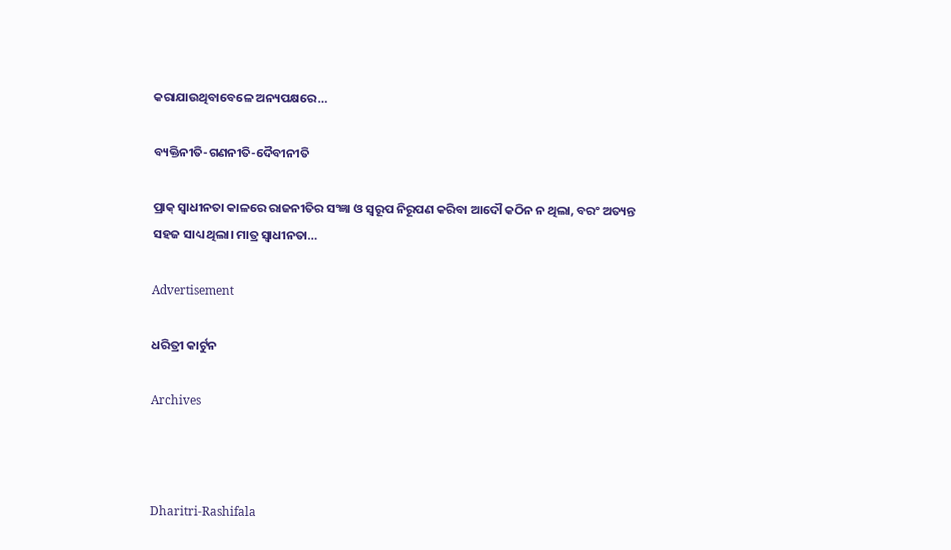କରାଯାଉଥିବାବେଳେ ଅନ୍ୟପକ୍ଷରେ…

ବ୍ୟକ୍ତିନୀତି-ଗଣନୀତି-ଦୈବୀନୀତି

ପ୍ରାକ୍‌ ସ୍ବାଧୀନତା କାଳରେ ରାଜନୀତିର ସଂଜ୍ଞା ଓ ସ୍ବରୂପ ନିରୂପଣ କରିବା ଆଦୌ କଠିନ ନ ଥିଲା, ବରଂ ଅତ୍ୟନ୍ତ ସହଜ ସାଧ୍ୟ ଥିଲା। ମାତ୍ର ସ୍ବାଧୀନତା…

Advertisement

ଧରିତ୍ରୀ କାର୍ଟୁନ

Archives



Dharitri-Rashifala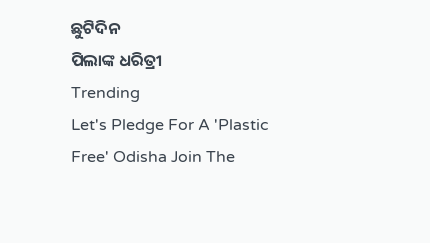ଛୁଟିଦିନ
ପିଲାଙ୍କ ଧରିତ୍ରୀ
Trending
Let's Pledge For A 'Plastic Free' Odisha Join The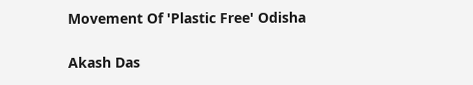Movement Of 'Plastic Free' Odisha

Akash Das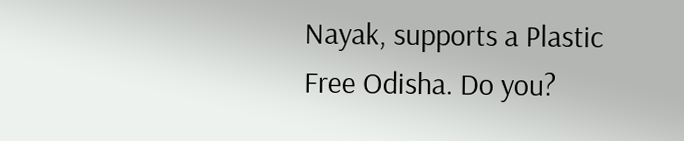Nayak, supports a Plastic Free Odisha. Do you?